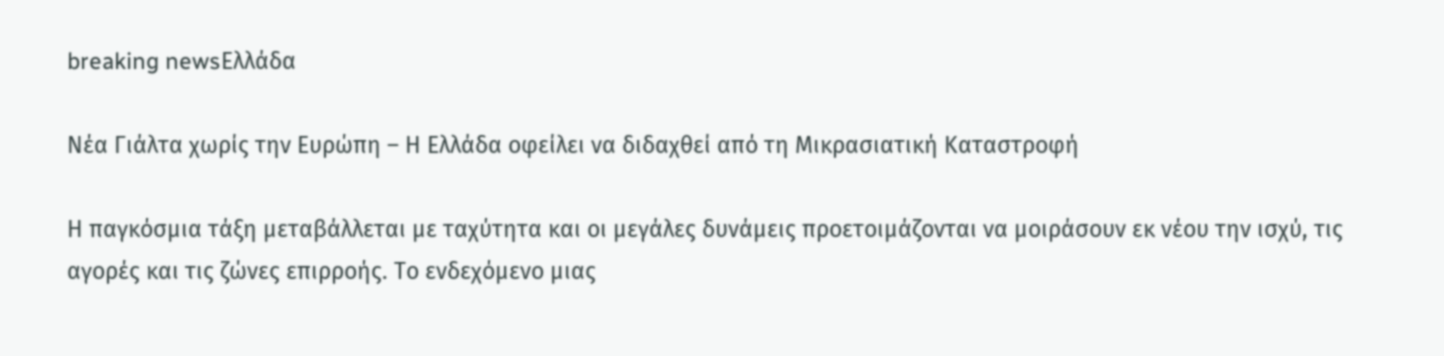breaking newsΕλλάδα

Νέα Γιάλτα χωρίς την Ευρώπη – Η Ελλάδα οφείλει να διδαχθεί από τη Μικρασιατική Καταστροφή

Η παγκόσμια τάξη μεταβάλλεται με ταχύτητα και οι μεγάλες δυνάμεις προετοιμάζονται να μοιράσουν εκ νέου την ισχύ, τις αγορές και τις ζώνες επιρροής. Το ενδεχόμενο μιας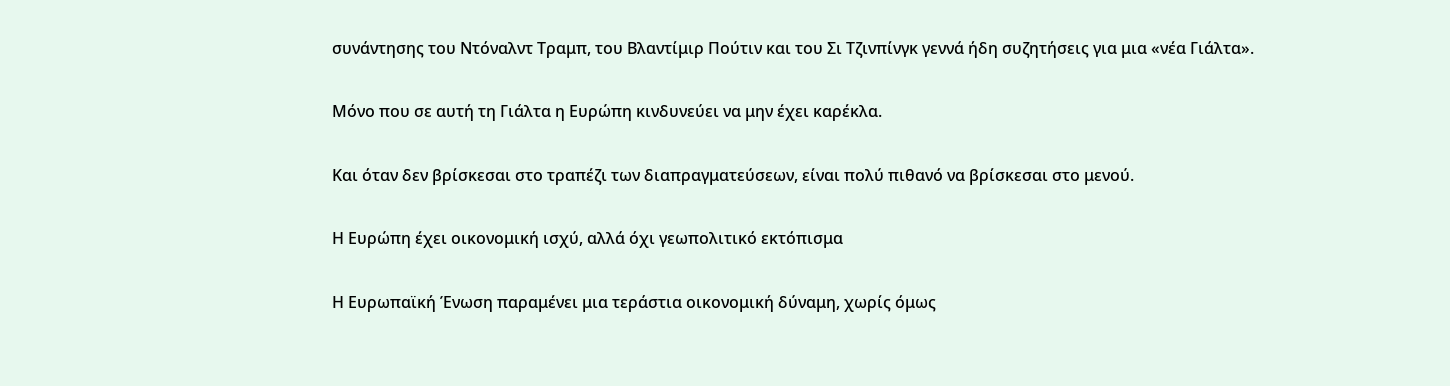συνάντησης του Ντόναλντ Τραμπ, του Βλαντίμιρ Πούτιν και του Σι Τζινπίνγκ γεννά ήδη συζητήσεις για μια «νέα Γιάλτα».

Μόνο που σε αυτή τη Γιάλτα η Ευρώπη κινδυνεύει να μην έχει καρέκλα.

Και όταν δεν βρίσκεσαι στο τραπέζι των διαπραγματεύσεων, είναι πολύ πιθανό να βρίσκεσαι στο μενού.

Η Ευρώπη έχει οικονομική ισχύ, αλλά όχι γεωπολιτικό εκτόπισμα

Η Ευρωπαϊκή Ένωση παραμένει μια τεράστια οικονομική δύναμη, χωρίς όμως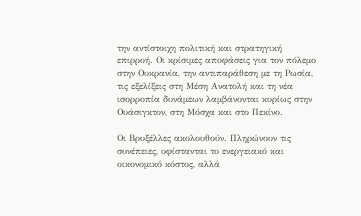την αντίστοιχη πολιτική και στρατηγική επιρροή. Οι κρίσιμες αποφάσεις για τον πόλεμο στην Ουκρανία, την αντιπαράθεση με τη Ρωσία, τις εξελίξεις στη Μέση Ανατολή και τη νέα ισορροπία δυνάμεων λαμβάνονται κυρίως στην Ουάσιγκτον, στη Μόσχα και στο Πεκίνο.

Οι Βρυξέλλες ακολουθούν. Πληρώνουν τις συνέπειες, υφίστανται το ενεργειακό και οικονομικό κόστος, αλλά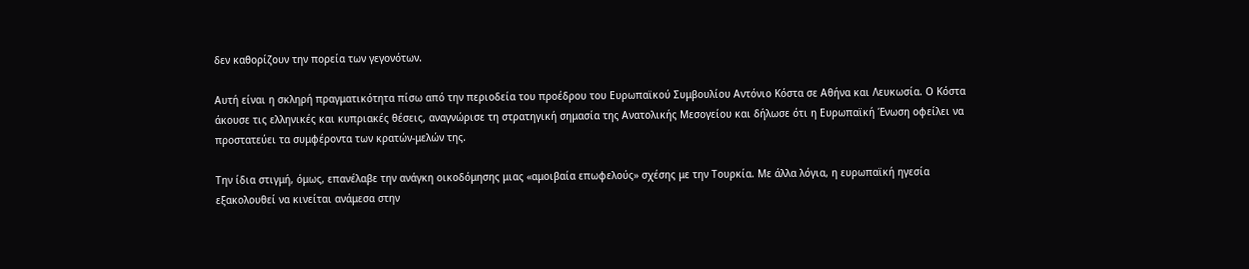δεν καθορίζουν την πορεία των γεγονότων.

Αυτή είναι η σκληρή πραγματικότητα πίσω από την περιοδεία του προέδρου του Ευρωπαϊκού Συμβουλίου Αντόνιο Κόστα σε Αθήνα και Λευκωσία. Ο Κόστα άκουσε τις ελληνικές και κυπριακές θέσεις, αναγνώρισε τη στρατηγική σημασία της Ανατολικής Μεσογείου και δήλωσε ότι η Ευρωπαϊκή Ένωση οφείλει να προστατεύει τα συμφέροντα των κρατών-μελών της.

Την ίδια στιγμή, όμως, επανέλαβε την ανάγκη οικοδόμησης μιας «αμοιβαία επωφελούς» σχέσης με την Τουρκία. Με άλλα λόγια, η ευρωπαϊκή ηγεσία εξακολουθεί να κινείται ανάμεσα στην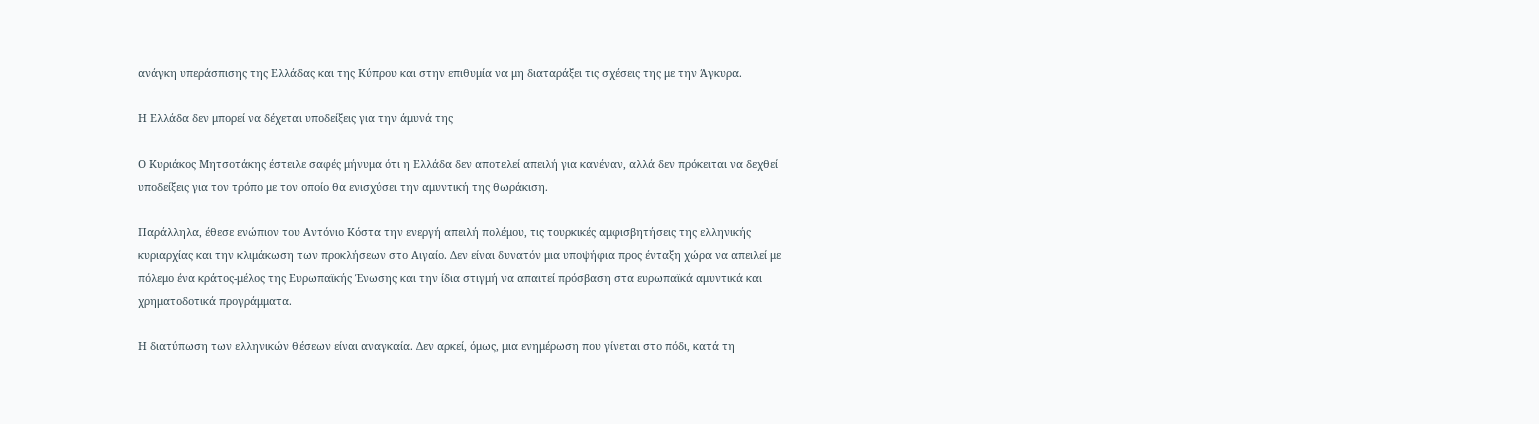ανάγκη υπεράσπισης της Ελλάδας και της Κύπρου και στην επιθυμία να μη διαταράξει τις σχέσεις της με την Άγκυρα.

Η Ελλάδα δεν μπορεί να δέχεται υποδείξεις για την άμυνά της

Ο Κυριάκος Μητσοτάκης έστειλε σαφές μήνυμα ότι η Ελλάδα δεν αποτελεί απειλή για κανέναν, αλλά δεν πρόκειται να δεχθεί υποδείξεις για τον τρόπο με τον οποίο θα ενισχύσει την αμυντική της θωράκιση.

Παράλληλα, έθεσε ενώπιον του Αντόνιο Κόστα την ενεργή απειλή πολέμου, τις τουρκικές αμφισβητήσεις της ελληνικής κυριαρχίας και την κλιμάκωση των προκλήσεων στο Αιγαίο. Δεν είναι δυνατόν μια υποψήφια προς ένταξη χώρα να απειλεί με πόλεμο ένα κράτος-μέλος της Ευρωπαϊκής Ένωσης και την ίδια στιγμή να απαιτεί πρόσβαση στα ευρωπαϊκά αμυντικά και χρηματοδοτικά προγράμματα.

Η διατύπωση των ελληνικών θέσεων είναι αναγκαία. Δεν αρκεί, όμως, μια ενημέρωση που γίνεται στο πόδι, κατά τη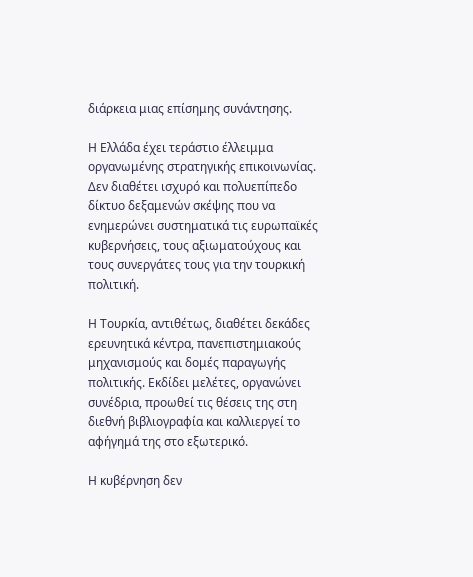διάρκεια μιας επίσημης συνάντησης.

Η Ελλάδα έχει τεράστιο έλλειμμα οργανωμένης στρατηγικής επικοινωνίας. Δεν διαθέτει ισχυρό και πολυεπίπεδο δίκτυο δεξαμενών σκέψης που να ενημερώνει συστηματικά τις ευρωπαϊκές κυβερνήσεις, τους αξιωματούχους και τους συνεργάτες τους για την τουρκική πολιτική.

Η Τουρκία, αντιθέτως, διαθέτει δεκάδες ερευνητικά κέντρα, πανεπιστημιακούς μηχανισμούς και δομές παραγωγής πολιτικής. Εκδίδει μελέτες, οργανώνει συνέδρια, προωθεί τις θέσεις της στη διεθνή βιβλιογραφία και καλλιεργεί το αφήγημά της στο εξωτερικό.

Η κυβέρνηση δεν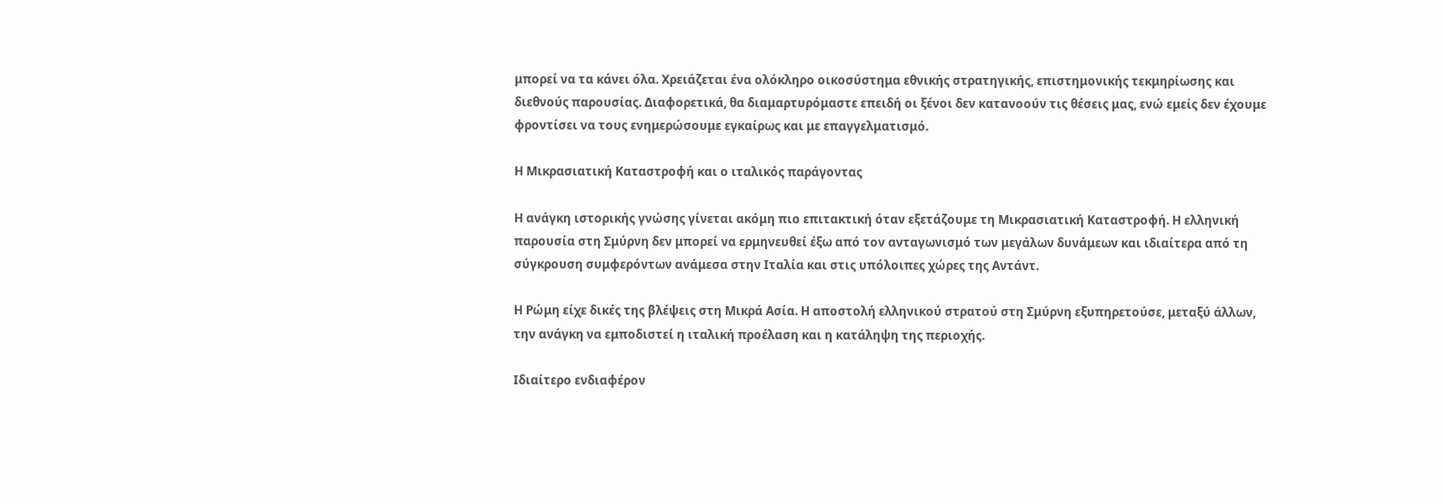μπορεί να τα κάνει όλα. Χρειάζεται ένα ολόκληρο οικοσύστημα εθνικής στρατηγικής, επιστημονικής τεκμηρίωσης και διεθνούς παρουσίας. Διαφορετικά, θα διαμαρτυρόμαστε επειδή οι ξένοι δεν κατανοούν τις θέσεις μας, ενώ εμείς δεν έχουμε φροντίσει να τους ενημερώσουμε εγκαίρως και με επαγγελματισμό.

Η Μικρασιατική Καταστροφή και ο ιταλικός παράγοντας

Η ανάγκη ιστορικής γνώσης γίνεται ακόμη πιο επιτακτική όταν εξετάζουμε τη Μικρασιατική Καταστροφή. Η ελληνική παρουσία στη Σμύρνη δεν μπορεί να ερμηνευθεί έξω από τον ανταγωνισμό των μεγάλων δυνάμεων και ιδιαίτερα από τη σύγκρουση συμφερόντων ανάμεσα στην Ιταλία και στις υπόλοιπες χώρες της Αντάντ.

Η Ρώμη είχε δικές της βλέψεις στη Μικρά Ασία. Η αποστολή ελληνικού στρατού στη Σμύρνη εξυπηρετούσε, μεταξύ άλλων, την ανάγκη να εμποδιστεί η ιταλική προέλαση και η κατάληψη της περιοχής.

Ιδιαίτερο ενδιαφέρον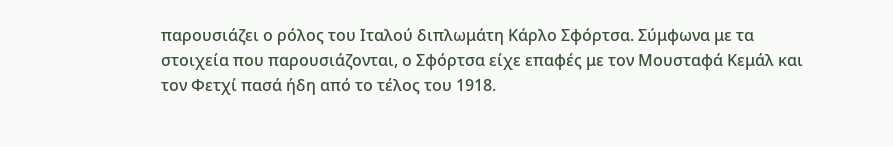παρουσιάζει ο ρόλος του Ιταλού διπλωμάτη Κάρλο Σφόρτσα. Σύμφωνα με τα στοιχεία που παρουσιάζονται, ο Σφόρτσα είχε επαφές με τον Μουσταφά Κεμάλ και τον Φετχί πασά ήδη από το τέλος του 1918.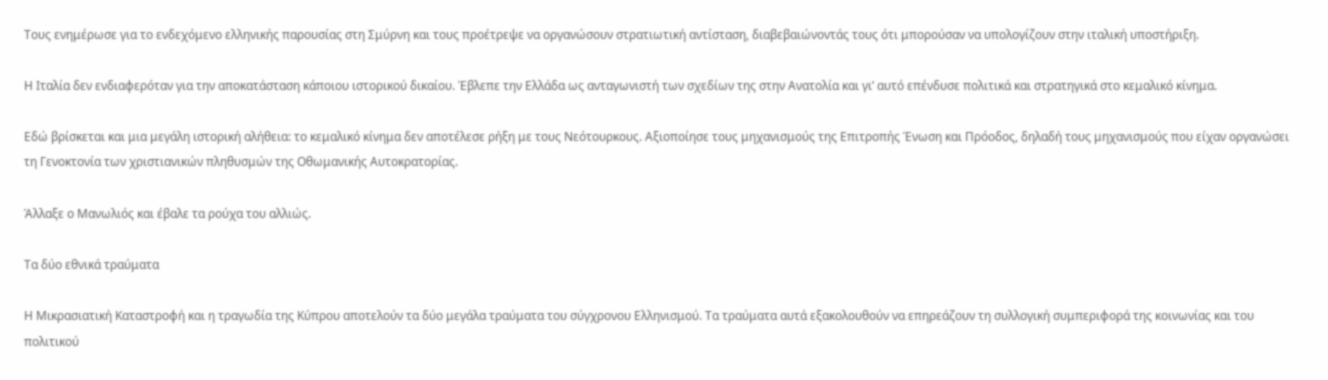Τους ενημέρωσε για το ενδεχόμενο ελληνικής παρουσίας στη Σμύρνη και τους προέτρεψε να οργανώσουν στρατιωτική αντίσταση, διαβεβαιώνοντάς τους ότι μπορούσαν να υπολογίζουν στην ιταλική υποστήριξη.

Η Ιταλία δεν ενδιαφερόταν για την αποκατάσταση κάποιου ιστορικού δικαίου. Έβλεπε την Ελλάδα ως ανταγωνιστή των σχεδίων της στην Ανατολία και γι’ αυτό επένδυσε πολιτικά και στρατηγικά στο κεμαλικό κίνημα.

Εδώ βρίσκεται και μια μεγάλη ιστορική αλήθεια: το κεμαλικό κίνημα δεν αποτέλεσε ρήξη με τους Νεότουρκους. Αξιοποίησε τους μηχανισμούς της Επιτροπής Ένωση και Πρόοδος, δηλαδή τους μηχανισμούς που είχαν οργανώσει τη Γενοκτονία των χριστιανικών πληθυσμών της Οθωμανικής Αυτοκρατορίας.

Άλλαξε ο Μανωλιός και έβαλε τα ρούχα του αλλιώς.

Τα δύο εθνικά τραύματα

Η Μικρασιατική Καταστροφή και η τραγωδία της Κύπρου αποτελούν τα δύο μεγάλα τραύματα του σύγχρονου Ελληνισμού. Τα τραύματα αυτά εξακολουθούν να επηρεάζουν τη συλλογική συμπεριφορά της κοινωνίας και του πολιτικού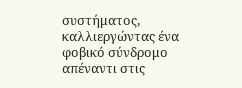συστήματος, καλλιεργώντας ένα φοβικό σύνδρομο απέναντι στις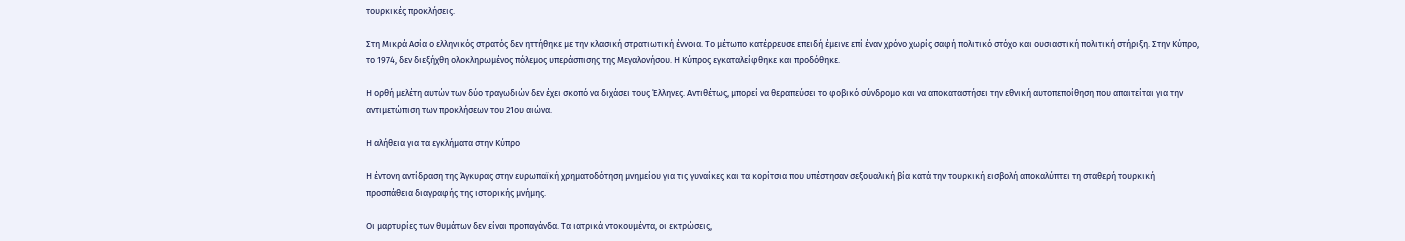τουρκικές προκλήσεις.

Στη Μικρά Ασία ο ελληνικός στρατός δεν ηττήθηκε με την κλασική στρατιωτική έννοια. Το μέτωπο κατέρρευσε επειδή έμεινε επί έναν χρόνο χωρίς σαφή πολιτικό στόχο και ουσιαστική πολιτική στήριξη. Στην Κύπρο, το 1974, δεν διεξήχθη ολοκληρωμένος πόλεμος υπεράσπισης της Μεγαλονήσου. Η Κύπρος εγκαταλείφθηκε και προδόθηκε.

Η ορθή μελέτη αυτών των δύο τραγωδιών δεν έχει σκοπό να διχάσει τους Έλληνες. Αντιθέτως, μπορεί να θεραπεύσει το φοβικό σύνδρομο και να αποκαταστήσει την εθνική αυτοπεποίθηση που απαιτείται για την αντιμετώπιση των προκλήσεων του 21ου αιώνα.

Η αλήθεια για τα εγκλήματα στην Κύπρο

Η έντονη αντίδραση της Άγκυρας στην ευρωπαϊκή χρηματοδότηση μνημείου για τις γυναίκες και τα κορίτσια που υπέστησαν σεξουαλική βία κατά την τουρκική εισβολή αποκαλύπτει τη σταθερή τουρκική προσπάθεια διαγραφής της ιστορικής μνήμης.

Οι μαρτυρίες των θυμάτων δεν είναι προπαγάνδα. Τα ιατρικά ντοκουμέντα, οι εκτρώσεις,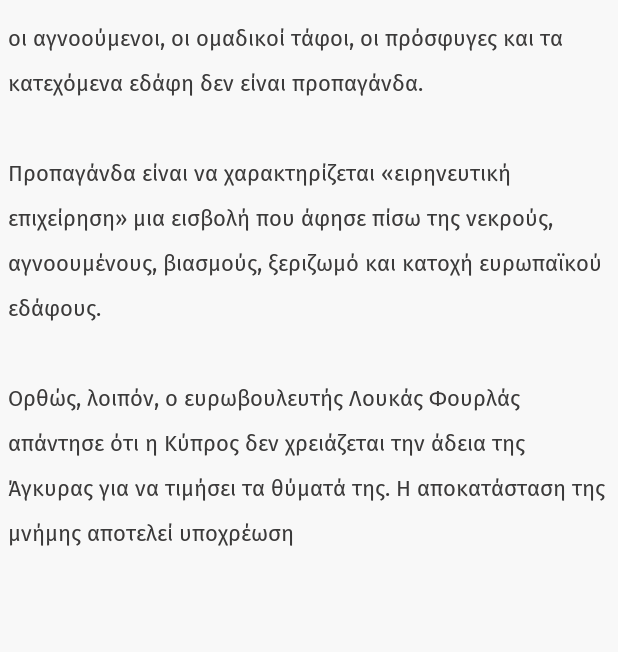οι αγνοούμενοι, οι ομαδικοί τάφοι, οι πρόσφυγες και τα κατεχόμενα εδάφη δεν είναι προπαγάνδα.

Προπαγάνδα είναι να χαρακτηρίζεται «ειρηνευτική επιχείρηση» μια εισβολή που άφησε πίσω της νεκρούς, αγνοουμένους, βιασμούς, ξεριζωμό και κατοχή ευρωπαϊκού εδάφους.

Ορθώς, λοιπόν, ο ευρωβουλευτής Λουκάς Φουρλάς απάντησε ότι η Κύπρος δεν χρειάζεται την άδεια της Άγκυρας για να τιμήσει τα θύματά της. Η αποκατάσταση της μνήμης αποτελεί υποχρέωση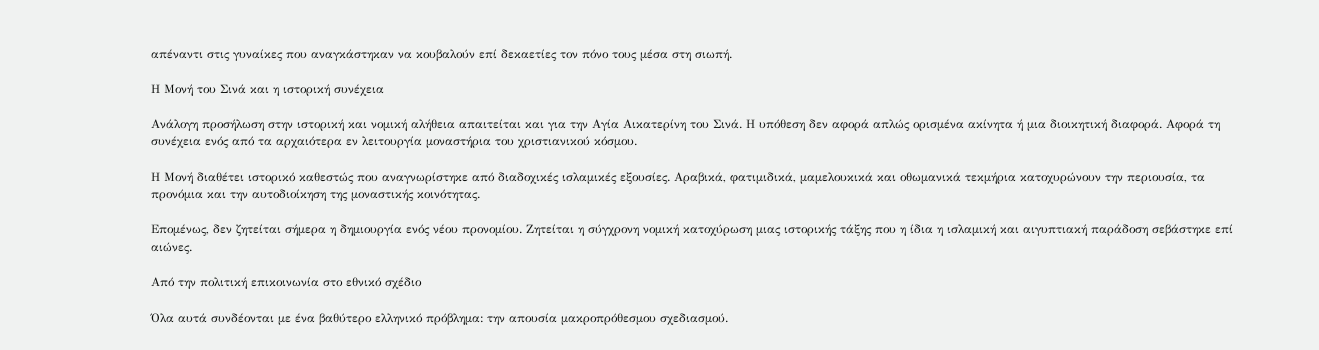απέναντι στις γυναίκες που αναγκάστηκαν να κουβαλούν επί δεκαετίες τον πόνο τους μέσα στη σιωπή.

Η Μονή του Σινά και η ιστορική συνέχεια

Ανάλογη προσήλωση στην ιστορική και νομική αλήθεια απαιτείται και για την Αγία Αικατερίνη του Σινά. Η υπόθεση δεν αφορά απλώς ορισμένα ακίνητα ή μια διοικητική διαφορά. Αφορά τη συνέχεια ενός από τα αρχαιότερα εν λειτουργία μοναστήρια του χριστιανικού κόσμου.

Η Μονή διαθέτει ιστορικό καθεστώς που αναγνωρίστηκε από διαδοχικές ισλαμικές εξουσίες. Αραβικά, φατιμιδικά, μαμελουκικά και οθωμανικά τεκμήρια κατοχυρώνουν την περιουσία, τα προνόμια και την αυτοδιοίκηση της μοναστικής κοινότητας.

Επομένως, δεν ζητείται σήμερα η δημιουργία ενός νέου προνομίου. Ζητείται η σύγχρονη νομική κατοχύρωση μιας ιστορικής τάξης που η ίδια η ισλαμική και αιγυπτιακή παράδοση σεβάστηκε επί αιώνες.

Από την πολιτική επικοινωνία στο εθνικό σχέδιο

Όλα αυτά συνδέονται με ένα βαθύτερο ελληνικό πρόβλημα: την απουσία μακροπρόθεσμου σχεδιασμού.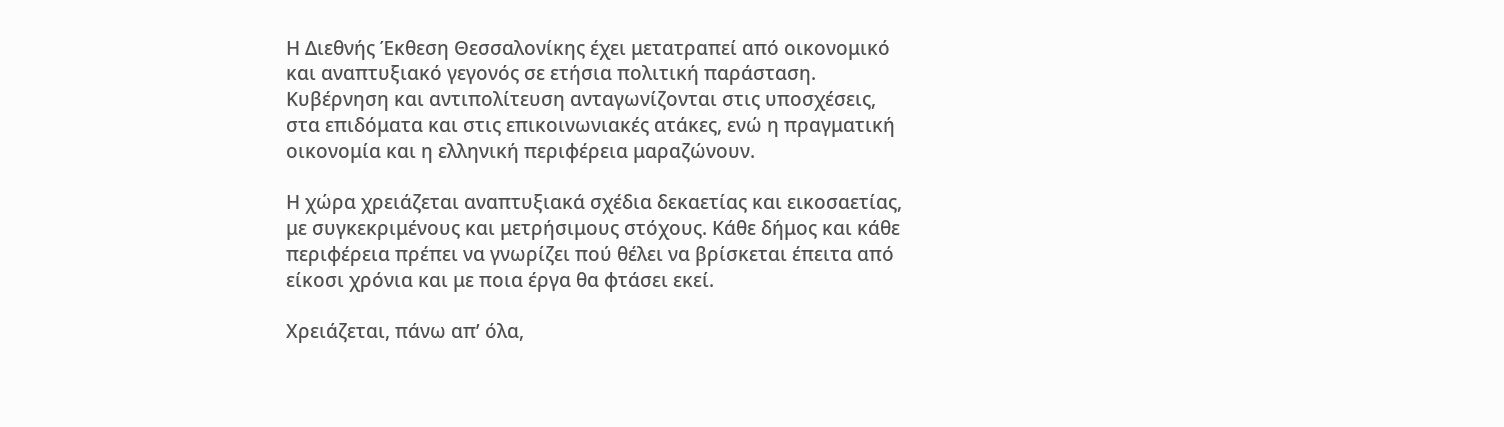Η Διεθνής Έκθεση Θεσσαλονίκης έχει μετατραπεί από οικονομικό και αναπτυξιακό γεγονός σε ετήσια πολιτική παράσταση. Κυβέρνηση και αντιπολίτευση ανταγωνίζονται στις υποσχέσεις, στα επιδόματα και στις επικοινωνιακές ατάκες, ενώ η πραγματική οικονομία και η ελληνική περιφέρεια μαραζώνουν.

Η χώρα χρειάζεται αναπτυξιακά σχέδια δεκαετίας και εικοσαετίας, με συγκεκριμένους και μετρήσιμους στόχους. Κάθε δήμος και κάθε περιφέρεια πρέπει να γνωρίζει πού θέλει να βρίσκεται έπειτα από είκοσι χρόνια και με ποια έργα θα φτάσει εκεί.

Χρειάζεται, πάνω απ’ όλα,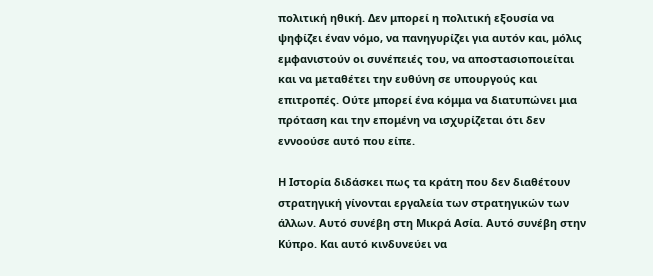πολιτική ηθική. Δεν μπορεί η πολιτική εξουσία να ψηφίζει έναν νόμο, να πανηγυρίζει για αυτόν και, μόλις εμφανιστούν οι συνέπειές του, να αποστασιοποιείται και να μεταθέτει την ευθύνη σε υπουργούς και επιτροπές. Ούτε μπορεί ένα κόμμα να διατυπώνει μια πρόταση και την επομένη να ισχυρίζεται ότι δεν εννοούσε αυτό που είπε.

Η Ιστορία διδάσκει πως τα κράτη που δεν διαθέτουν στρατηγική γίνονται εργαλεία των στρατηγικών των άλλων. Αυτό συνέβη στη Μικρά Ασία. Αυτό συνέβη στην Κύπρο. Και αυτό κινδυνεύει να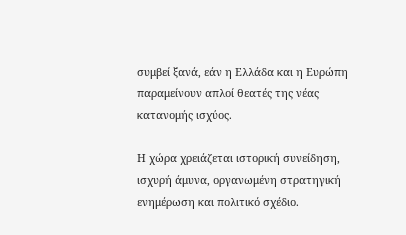συμβεί ξανά, εάν η Ελλάδα και η Ευρώπη παραμείνουν απλοί θεατές της νέας κατανομής ισχύος.

Η χώρα χρειάζεται ιστορική συνείδηση, ισχυρή άμυνα, οργανωμένη στρατηγική ενημέρωση και πολιτικό σχέδιο.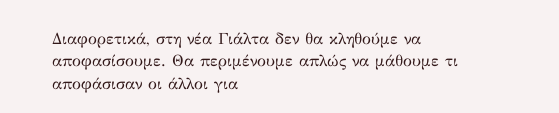Διαφορετικά, στη νέα Γιάλτα δεν θα κληθούμε να αποφασίσουμε. Θα περιμένουμε απλώς να μάθουμε τι αποφάσισαν οι άλλοι για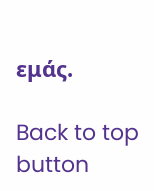εμάς.

Back to top button